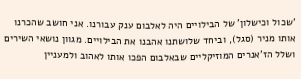'שכול וכישלון' של הבילויים היה לאלבום ענק עבורנו. אני חושב שהכרנו אותו מניר (סגל), וביחד שלושתנו אהבנו את הבילויים. מגוון נושאי השירים ושלל הז'אנרים המוזיקליים שבאלבום הפכו אותו לאהוב ולמעניין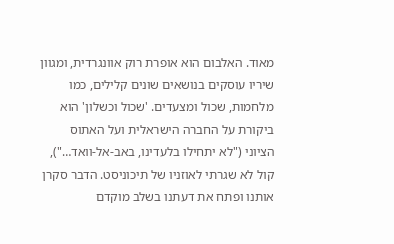מאוד. האלבום הוא אופרת רוק אוונגרדית, ומגוון שיריו עוסקים בנושאים שונים קלילים, כמו מלחמות, שכול ומצעדים. 'שכול וכשלון' הוא ביקורת על החברה הישראלית ועל האתוס הציוני ("לא יתחילו בלעדינו, באב-אל-וואד…"), קול לא שגרתי לאוזניו של תיכוניסט. הדבר סקרן אותנו ופתח את דעתנו בשלב מוקדם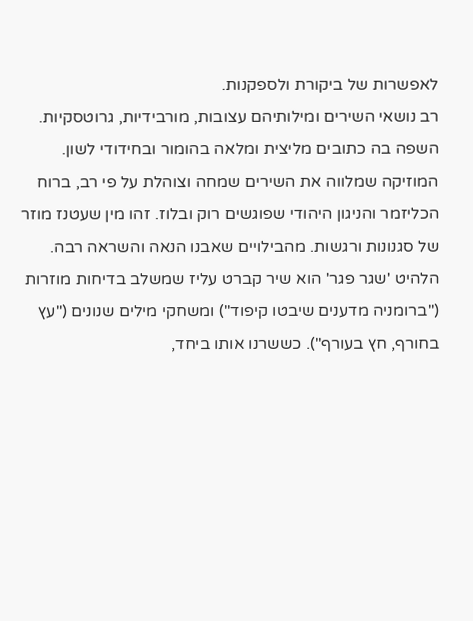לאפשרות של ביקורת ולספקנות.
רב נושאי השירים ומילותיהם עצובות, מורבידיות, גרוטסקיות. השפה בה כתובים מליצית ומלאה בהומור ובחידודי לשון. המוזיקה שמלווה את השירים שמחה וצוהלת על פי רב, ברוח הכליזמר והניגון היהודי שפוגשים רוק ובלוז. זהו מין שעטנז מוזר של סגנונות ורגשות. מהבילויים שאבנו הנאה והשראה רבה.
הלהיט 'שגר פגר' הוא שיר קברט עליז שמשלב בדיחות מוזרות ("ברומניה מדענים שיבטו קיפוד") ומשחקי מילים שנונים ("עץ בחורף, חץ בעורף"). כששרנו אותו ביחד,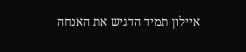איילון תמיד הדגיש את האנחה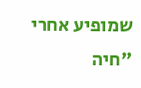שמופיע אחרי "חיה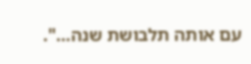עם אותה תלבושת שנה…".